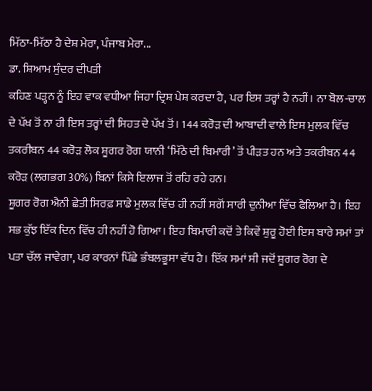ਮਿੱਠਾ-ਮਿੱਠਾ ਹੈ ਦੇਸ਼ ਮੇਰਾ, ਪੰਜਾਬ ਮੇਰਾ...
ਡਾ. ਸ਼ਿਆਮ ਸੁੰਦਰ ਦੀਪਤੀ
ਕਹਿਣ ਪੜ੍ਹਨ ਨੂੰ ਇਹ ਵਾਕ ਵਧੀਆ ਜਿਹਾ ਦ੍ਰਿਸ਼ ਪੇਸ਼ ਕਰਦਾ ਹੈ, ਪਰ ਇਸ ਤਰ੍ਹਾਂ ਹੈ ਨਹੀਂ। ਨਾ ਬੋਲ-ਚਾਲ ਦੇ ਪੱਖ ਤੋਂ ਨਾ ਹੀ ਇਸ ਤਰ੍ਹਾਂ ਦੀ ਸਿਹਤ ਦੇ ਪੱਖ ਤੋਂ। 144 ਕਰੋੜ ਦੀ ਆਬਾਦੀ ਵਾਲੇ ਇਸ ਮੁਲਕ ਵਿੱਚ ਤਕਰੀਬਨ 44 ਕਰੋੜ ਲੋਕ ਸ਼ੂਗਰ ਰੋਗ ਯਾਨੀ ‘ਮਿੱਠੇ ਦੀ ਬਿਮਾਰੀ’ ਤੋਂ ਪੀੜਤ ਹਨ ਅਤੇ ਤਕਰੀਬਨ 44 ਕਰੋੜ (ਲਗਭਗ 30%) ਬਿਨਾਂ ਕਿਸੇ ਇਲਾਜ ਤੋਂ ਰਹਿ ਰਹੇ ਹਨ।
ਸ਼ੂਗਰ ਰੋਗ ਐਨੀ ਛੇਤੀ ਸਿਰਫ਼ ਸਾਡੇ ਮੁਲਕ ਵਿੱਚ ਹੀ ਨਹੀਂ ਸਗੋਂ ਸਾਰੀ ਦੁਨੀਆ ਵਿੱਚ ਫੈਲਿਆ ਹੈ। ਇਹ ਸਭ ਕੁੱਝ ਇੱਕ ਦਿਨ ਵਿੱਚ ਹੀ ਨਹੀਂ ਹੋ ਗਿਆ। ਇਹ ਬਿਮਾਰੀ ਕਦੋਂ ਤੇ ਕਿਵੇਂ ਸ਼ੁਰੂ ਹੋਈ ਇਸ ਬਾਰੇ ਸਮਾਂ ਤਾਂ ਪਤਾ ਚੱਲ ਜਾਵੇਗਾ, ਪਰ ਕਾਰਨਾਂ ਪਿੱਛੇ ਭੰਬਲਭੂਸਾ ਵੱਧ ਹੈ। ਇੱਕ ਸਮਾਂ ਸੀ ਜਦੋਂ ਸ਼ੂਗਰ ਰੋਗ ਦੇ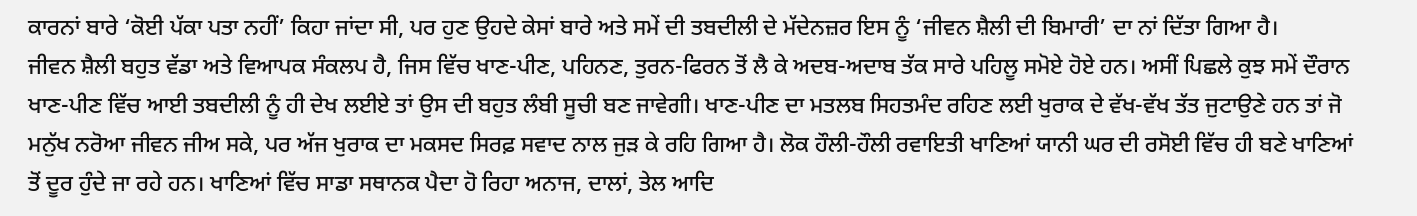ਕਾਰਨਾਂ ਬਾਰੇ ‘ਕੋਈ ਪੱਕਾ ਪਤਾ ਨਹੀਂ’ ਕਿਹਾ ਜਾਂਦਾ ਸੀ, ਪਰ ਹੁਣ ਉਹਦੇ ਕੇਸਾਂ ਬਾਰੇ ਅਤੇ ਸਮੇਂ ਦੀ ਤਬਦੀਲੀ ਦੇ ਮੱਦੇਨਜ਼ਰ ਇਸ ਨੂੰ ‘ਜੀਵਨ ਸ਼ੈਲੀ ਦੀ ਬਿਮਾਰੀ’ ਦਾ ਨਾਂ ਦਿੱਤਾ ਗਿਆ ਹੈ।
ਜੀਵਨ ਸ਼ੈਲੀ ਬਹੁਤ ਵੱਡਾ ਅਤੇ ਵਿਆਪਕ ਸੰਕਲਪ ਹੈ, ਜਿਸ ਵਿੱਚ ਖਾਣ-ਪੀਣ, ਪਹਿਨਣ, ਤੁਰਨ-ਫਿਰਨ ਤੋਂ ਲੈ ਕੇ ਅਦਬ-ਅਦਾਬ ਤੱਕ ਸਾਰੇ ਪਹਿਲੂ ਸਮੋਏ ਹੋਏ ਹਨ। ਅਸੀਂ ਪਿਛਲੇ ਕੁਝ ਸਮੇਂ ਦੌਰਾਨ ਖਾਣ-ਪੀਣ ਵਿੱਚ ਆਈ ਤਬਦੀਲੀ ਨੂੰ ਹੀ ਦੇਖ ਲਈਏ ਤਾਂ ਉਸ ਦੀ ਬਹੁਤ ਲੰਬੀ ਸੂਚੀ ਬਣ ਜਾਵੇਗੀ। ਖਾਣ-ਪੀਣ ਦਾ ਮਤਲਬ ਸਿਹਤਮੰਦ ਰਹਿਣ ਲਈ ਖੁਰਾਕ ਦੇ ਵੱਖ-ਵੱਖ ਤੱਤ ਜੁਟਾਉਣੇ ਹਨ ਤਾਂ ਜੋ ਮਨੁੱਖ ਨਰੋਆ ਜੀਵਨ ਜੀਅ ਸਕੇ, ਪਰ ਅੱਜ ਖੁਰਾਕ ਦਾ ਮਕਸਦ ਸਿਰਫ਼ ਸਵਾਦ ਨਾਲ ਜੁੜ ਕੇ ਰਹਿ ਗਿਆ ਹੈ। ਲੋਕ ਹੌਲੀ-ਹੌਲੀ ਰਵਾਇਤੀ ਖਾਣਿਆਂ ਯਾਨੀ ਘਰ ਦੀ ਰਸੋਈ ਵਿੱਚ ਹੀ ਬਣੇ ਖਾਣਿਆਂ ਤੋਂ ਦੂਰ ਹੁੰਦੇ ਜਾ ਰਹੇ ਹਨ। ਖਾਣਿਆਂ ਵਿੱਚ ਸਾਡਾ ਸਥਾਨਕ ਪੈਦਾ ਹੋ ਰਿਹਾ ਅਨਾਜ, ਦਾਲਾਂ, ਤੇਲ ਆਦਿ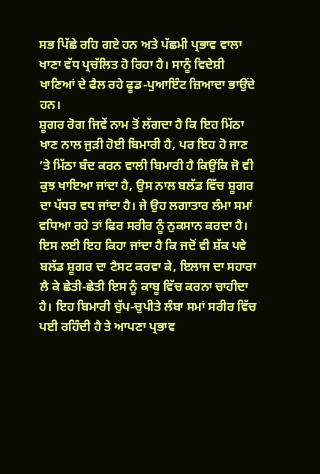ਸਭ ਪਿੱਛੇ ਰਹਿ ਗਏ ਹਨ ਅਤੇ ਪੱਛਮੀ ਪ੍ਰਭਾਵ ਵਾਲਾ ਖਾਣਾ ਵੱਧ ਪ੍ਰਚੱਲਿਤ ਹੋ ਰਿਹਾ ਹੈ। ਸਾਨੂੰ ਵਿਦੇਸ਼ੀ ਖਾਣਿਆਂ ਦੇ ਫੈਲ ਰਹੇ ਫੂਡ-ਪੁਆਇੰਟ ਜ਼ਿਆਦਾ ਭਾਉਂਦੇ ਹਨ।
ਸ਼ੂਗਰ ਰੋਗ ਜਿਵੇਂ ਨਾਮ ਤੋਂ ਲੱਗਦਾ ਹੈ ਕਿ ਇਹ ਮਿੱਠਾ ਖਾਣ ਨਾਲ ਜੁੜੀ ਹੋਈ ਬਿਮਾਰੀ ਹੈ, ਪਰ ਇਹ ਹੋ ਜਾਣ ’ਤੇ ਮਿੱਠਾ ਬੰਦ ਕਰਨ ਵਾਲੀ ਬਿਮਾਰੀ ਹੈ ਕਿਉਂਕਿ ਜੋ ਵੀ ਕੁਝ ਖਾਇਆ ਜਾਂਦਾ ਹੈ, ਉਸ ਨਾਲ ਬਲੱਡ ਵਿੱਚ ਸ਼ੂਗਰ ਦਾ ਪੱਧਰ ਵਧ ਜਾਂਦਾ ਹੈ। ਜੇ ਉਹ ਲਗਾਤਾਰ ਲੰਮਾ ਸਮਾਂ ਵਧਿਆ ਰਹੇ ਤਾਂ ਫਿਰ ਸਰੀਰ ਨੂੰ ਨੁਕਸਾਨ ਕਰਦਾ ਹੈ। ਇਸ ਲਈ ਇਹ ਕਿਹਾ ਜਾਂਦਾ ਹੈ ਕਿ ਜਦੋਂ ਵੀ ਸ਼ੱਕ ਪਵੇ ਬਲੱਡ ਸ਼ੂਗਰ ਦਾ ਟੈਸਟ ਕਰਵਾ ਕੇ, ਇਲਾਜ ਦਾ ਸਹਾਰਾ ਲੈ ਕੇ ਛੇਤੀ-ਛੇਤੀ ਇਸ ਨੂੰ ਕਾਬੂ ਵਿੱਚ ਕਰਨਾ ਚਾਹੀਦਾ ਹੈ। ਇਹ ਬਿਮਾਰੀ ਚੁੱਪ-ਚੁਪੀਤੇ ਲੰਬਾ ਸਮਾਂ ਸਰੀਰ ਵਿੱਚ ਪਈ ਰਹਿੰਦੀ ਹੈ ਤੇ ਆਪਣਾ ਪ੍ਰਭਾਵ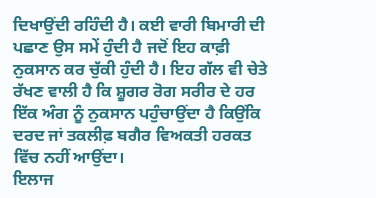ਦਿਖਾਉਂਦੀ ਰਹਿੰਦੀ ਹੈ। ਕਈ ਵਾਰੀ ਬਿਮਾਰੀ ਦੀ ਪਛਾਣ ਉਸ ਸਮੇਂ ਹੁੰਦੀ ਹੈ ਜਦੋਂ ਇਹ ਕਾਫ਼ੀ ਨੁਕਸਾਨ ਕਰ ਚੁੱਕੀ ਹੁੰਦੀ ਹੈ। ਇਹ ਗੱਲ ਵੀ ਚੇਤੇ ਰੱਖਣ ਵਾਲੀ ਹੈ ਕਿ ਸ਼ੂਗਰ ਰੋਗ ਸਰੀਰ ਦੇ ਹਰ ਇੱਕ ਅੰਗ ਨੂੰ ਨੁਕਸਾਨ ਪਹੁੰਚਾਉਂਦਾ ਹੈ ਕਿਉਂਕਿ ਦਰਦ ਜਾਂ ਤਕਲੀਫ਼ ਬਗੈਰ ਵਿਅਕਤੀ ਹਰਕਤ ਵਿੱਚ ਨਹੀਂ ਆਉਂਦਾ।
ਇਲਾਜ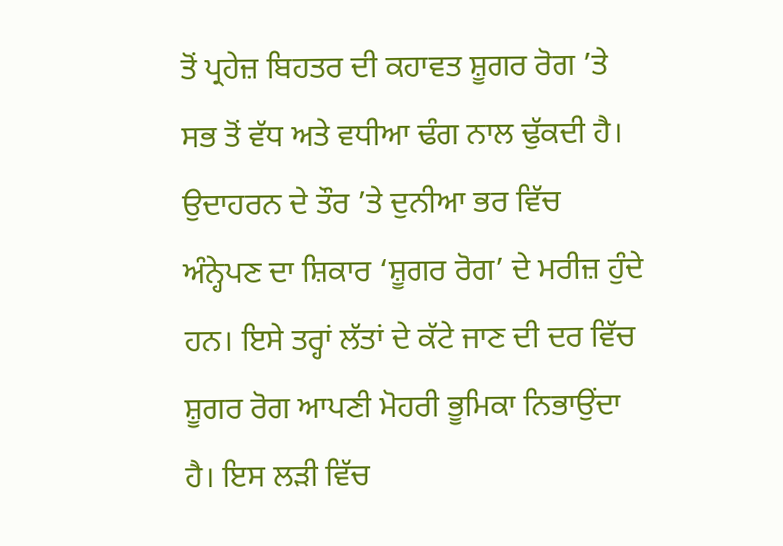ਤੋਂ ਪ੍ਰਹੇਜ਼ ਬਿਹਤਰ ਦੀ ਕਹਾਵਤ ਸ਼ੂਗਰ ਰੋਗ ’ਤੇ ਸਭ ਤੋਂ ਵੱਧ ਅਤੇ ਵਧੀਆ ਢੰਗ ਨਾਲ ਢੁੱਕਦੀ ਹੈ। ਉਦਾਹਰਨ ਦੇ ਤੌਰ ’ਤੇ ਦੁਨੀਆ ਭਰ ਵਿੱਚ ਅੰਨ੍ਹੇਪਣ ਦਾ ਸ਼ਿਕਾਰ ‘ਸ਼ੂਗਰ ਰੋਗ’ ਦੇ ਮਰੀਜ਼ ਹੁੰਦੇ ਹਨ। ਇਸੇ ਤਰ੍ਹਾਂ ਲੱਤਾਂ ਦੇ ਕੱਟੇ ਜਾਣ ਦੀ ਦਰ ਵਿੱਚ ਸ਼ੂਗਰ ਰੋਗ ਆਪਣੀ ਮੋਹਰੀ ਭੂਮਿਕਾ ਨਿਭਾਉਂਦਾ ਹੈ। ਇਸ ਲੜੀ ਵਿੱਚ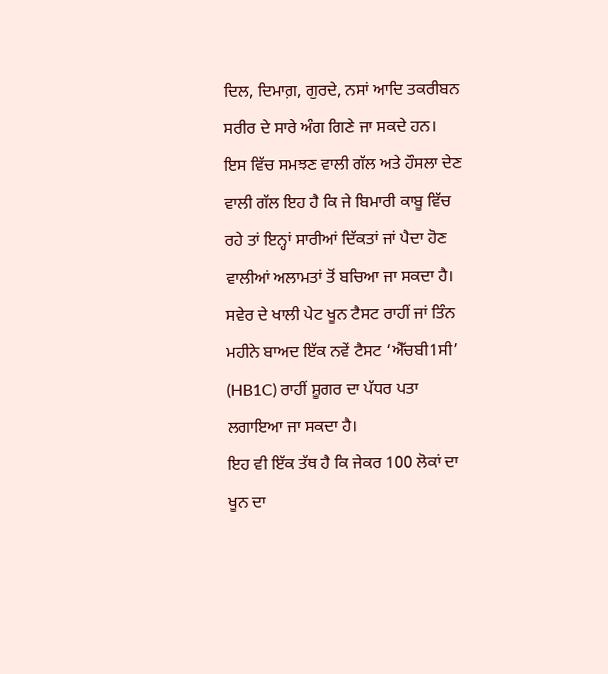ਦਿਲ, ਦਿਮਾਗ਼, ਗੁਰਦੇ, ਨਸਾਂ ਆਦਿ ਤਕਰੀਬਨ ਸਰੀਰ ਦੇ ਸਾਰੇ ਅੰਗ ਗਿਣੇ ਜਾ ਸਕਦੇ ਹਨ। ਇਸ ਵਿੱਚ ਸਮਝਣ ਵਾਲੀ ਗੱਲ ਅਤੇ ਹੌਸਲਾ ਦੇਣ ਵਾਲੀ ਗੱਲ ਇਹ ਹੈ ਕਿ ਜੇ ਬਿਮਾਰੀ ਕਾਬੂ ਵਿੱਚ ਰਹੇ ਤਾਂ ਇਨ੍ਹਾਂ ਸਾਰੀਆਂ ਦਿੱਕਤਾਂ ਜਾਂ ਪੈਦਾ ਹੋਣ ਵਾਲੀਆਂ ਅਲਾਮਤਾਂ ਤੋਂ ਬਚਿਆ ਜਾ ਸਕਦਾ ਹੈ। ਸਵੇਰ ਦੇ ਖਾਲੀ ਪੇਟ ਖੂਨ ਟੈਸਟ ਰਾਹੀਂ ਜਾਂ ਤਿੰਨ ਮਹੀਨੇ ਬਾਅਦ ਇੱਕ ਨਵੇਂ ਟੈਸਟ ‘ਐੱਚਬੀ1ਸੀ’ (HB1C) ਰਾਹੀਂ ਸ਼ੂਗਰ ਦਾ ਪੱਧਰ ਪਤਾ ਲਗਾਇਆ ਜਾ ਸਕਦਾ ਹੈ।
ਇਹ ਵੀ ਇੱਕ ਤੱਥ ਹੈ ਕਿ ਜੇਕਰ 100 ਲੋਕਾਂ ਦਾ ਖੂਨ ਦਾ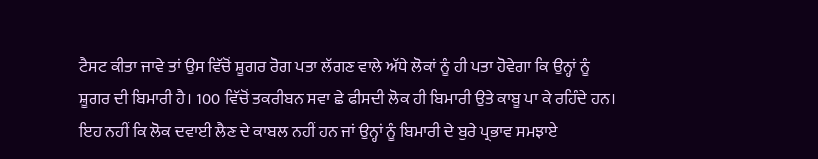ਟੈਸਟ ਕੀਤਾ ਜਾਵੇ ਤਾਂ ਉਸ ਵਿੱਚੋਂ ਸ਼ੂਗਰ ਰੋਗ ਪਤਾ ਲੱਗਣ ਵਾਲੇ ਅੱਧੇ ਲੋਕਾਂ ਨੂੰ ਹੀ ਪਤਾ ਹੋਵੇਗਾ ਕਿ ਉਨ੍ਹਾਂ ਨੂੰ ਸ਼ੂਗਰ ਦੀ ਬਿਮਾਰੀ ਹੈ। 100 ਵਿੱਚੋਂ ਤਕਰੀਬਨ ਸਵਾ ਛੇ ਫੀਸਦੀ ਲੋਕ ਹੀ ਬਿਮਾਰੀ ਉਤੇ ਕਾਬੂ ਪਾ ਕੇ ਰਹਿੰਦੇ ਹਨ। ਇਹ ਨਹੀਂ ਕਿ ਲੋਕ ਦਵਾਈ ਲੈਣ ਦੇ ਕਾਬਲ ਨਹੀਂ ਹਨ ਜਾਂ ਉਨ੍ਹਾਂ ਨੂੰ ਬਿਮਾਰੀ ਦੇ ਬੁਰੇ ਪ੍ਰਭਾਵ ਸਮਝਾਏ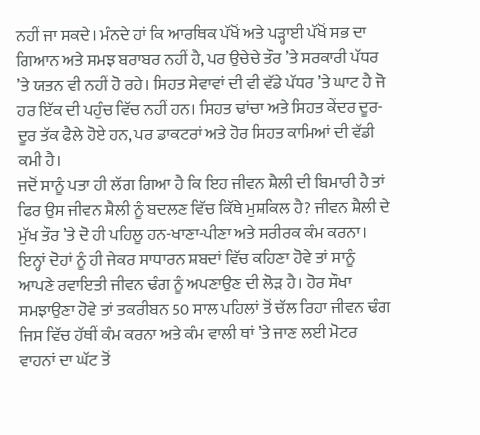ਨਹੀਂ ਜਾ ਸਕਦੇ। ਮੰਨਦੇ ਹਾਂ ਕਿ ਆਰਥਿਕ ਪੱਖੋਂ ਅਤੇ ਪੜ੍ਹਾਈ ਪੱਖੋਂ ਸਭ ਦਾ ਗਿਆਨ ਅਤੇ ਸਮਝ ਬਰਾਬਰ ਨਹੀਂ ਹੈ, ਪਰ ਉਚੇਚੇ ਤੌਰ ’ਤੇ ਸਰਕਾਰੀ ਪੱਧਰ ’ਤੇ ਯਤਨ ਵੀ ਨਹੀਂ ਹੋ ਰਹੇ। ਸਿਹਤ ਸੇਵਾਵਾਂ ਦੀ ਵੀ ਵੱਡੇ ਪੱਧਰ ’ਤੇ ਘਾਟ ਹੈ ਜੋ ਹਰ ਇੱਕ ਦੀ ਪਹੁੰਚ ਵਿੱਚ ਨਹੀਂ ਹਨ। ਸਿਹਤ ਢਾਂਚਾ ਅਤੇ ਸਿਹਤ ਕੇਂਦਰ ਦੂਰ-ਦੂਰ ਤੱਕ ਫੈਲੇ ਹੋਏ ਹਨ, ਪਰ ਡਾਕਟਰਾਂ ਅਤੇ ਹੋਰ ਸਿਹਤ ਕਾਮਿਆਂ ਦੀ ਵੱਡੀ ਕਮੀ ਹੈ।
ਜਦੋਂ ਸਾਨੂੰ ਪਤਾ ਹੀ ਲੱਗ ਗਿਆ ਹੈ ਕਿ ਇਹ ਜੀਵਨ ਸ਼ੈਲੀ ਦੀ ਬਿਮਾਰੀ ਹੈ ਤਾਂ ਫਿਰ ਉਸ ਜੀਵਨ ਸ਼ੈਲੀ ਨੂੰ ਬਦਲਣ ਵਿੱਚ ਕਿੱਥੇ ਮੁਸ਼ਕਿਲ ਹੈ? ਜੀਵਨ ਸ਼ੈਲੀ ਦੇ ਮੁੱਖ ਤੌਰ ’ਤੇ ਦੋ ਹੀ ਪਹਿਲੂ ਹਨ-ਖਾਣਾ-ਪੀਣਾ ਅਤੇ ਸਰੀਰਕ ਕੰਮ ਕਰਨਾ। ਇਨ੍ਹਾਂ ਦੋਹਾਂ ਨੂੰ ਹੀ ਜੇਕਰ ਸਾਧਾਰਨ ਸ਼ਬਦਾਂ ਵਿੱਚ ਕਹਿਣਾ ਹੋਵੇ ਤਾਂ ਸਾਨੂੰ ਆਪਣੇ ਰਵਾਇਤੀ ਜੀਵਨ ਢੰਗ ਨੂੰ ਅਪਣਾਉਣ ਦੀ ਲੋੜ ਹੈ। ਹੋਰ ਸੌਖਾ ਸਮਝਾਉਣਾ ਹੋਵੇ ਤਾਂ ਤਕਰੀਬਨ 50 ਸਾਲ ਪਹਿਲਾਂ ਤੋਂ ਚੱਲ ਰਿਹਾ ਜੀਵਨ ਢੰਗ ਜਿਸ ਵਿੱਚ ਹੱਥੀਂ ਕੰਮ ਕਰਨਾ ਅਤੇ ਕੰਮ ਵਾਲੀ ਥਾਂ ’ਤੇ ਜਾਣ ਲਈ ਮੋਟਰ ਵਾਹਨਾਂ ਦਾ ਘੱਟ ਤੋਂ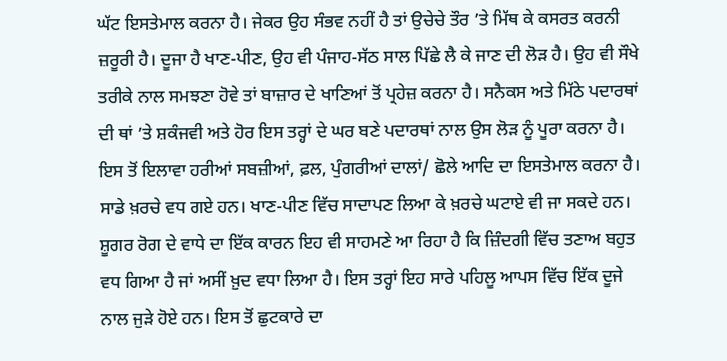ਘੱਟ ਇਸਤੇਮਾਲ ਕਰਨਾ ਹੈ। ਜੇਕਰ ਉਹ ਸੰਭਵ ਨਹੀਂ ਹੈ ਤਾਂ ਉਚੇਚੇ ਤੌਰ ’ਤੇ ਮਿੱਥ ਕੇ ਕਸਰਤ ਕਰਨੀ ਜ਼ਰੂਰੀ ਹੈ। ਦੂਜਾ ਹੈ ਖਾਣ-ਪੀਣ, ਉਹ ਵੀ ਪੰਜਾਹ-ਸੱਠ ਸਾਲ ਪਿੱਛੇ ਲੈ ਕੇ ਜਾਣ ਦੀ ਲੋੜ ਹੈ। ਉਹ ਵੀ ਸੌਖੇ ਤਰੀਕੇ ਨਾਲ ਸਮਝਣਾ ਹੋਵੇ ਤਾਂ ਬਾਜ਼ਾਰ ਦੇ ਖਾਣਿਆਂ ਤੋਂ ਪ੍ਰਹੇਜ਼ ਕਰਨਾ ਹੈ। ਸਨੈਕਸ ਅਤੇ ਮਿੱਠੇ ਪਦਾਰਥਾਂ ਦੀ ਥਾਂ ’ਤੇ ਸ਼ਕੰਜਵੀ ਅਤੇ ਹੋਰ ਇਸ ਤਰ੍ਹਾਂ ਦੇ ਘਰ ਬਣੇ ਪਦਾਰਥਾਂ ਨਾਲ ਉਸ ਲੋੜ ਨੂੰ ਪੂਰਾ ਕਰਨਾ ਹੈ। ਇਸ ਤੋਂ ਇਲਾਵਾ ਹਰੀਆਂ ਸਬਜ਼ੀਆਂ, ਫ਼ਲ, ਪੁੰਗਰੀਆਂ ਦਾਲਾਂ/ ਛੋਲੇ ਆਦਿ ਦਾ ਇਸਤੇਮਾਲ ਕਰਨਾ ਹੈ।
ਸਾਡੇ ਖ਼ਰਚੇ ਵਧ ਗਏ ਹਨ। ਖਾਣ-ਪੀਣ ਵਿੱਚ ਸਾਦਾਪਣ ਲਿਆ ਕੇ ਖ਼ਰਚੇ ਘਟਾਏ ਵੀ ਜਾ ਸਕਦੇ ਹਨ। ਸ਼ੂਗਰ ਰੋਗ ਦੇ ਵਾਧੇ ਦਾ ਇੱਕ ਕਾਰਨ ਇਹ ਵੀ ਸਾਹਮਣੇ ਆ ਰਿਹਾ ਹੈ ਕਿ ਜ਼ਿੰਦਗੀ ਵਿੱਚ ਤਣਾਅ ਬਹੁਤ ਵਧ ਗਿਆ ਹੈ ਜਾਂ ਅਸੀਂ ਖ਼ੁਦ ਵਧਾ ਲਿਆ ਹੈ। ਇਸ ਤਰ੍ਹਾਂ ਇਹ ਸਾਰੇ ਪਹਿਲੂ ਆਪਸ ਵਿੱਚ ਇੱਕ ਦੂਜੇ ਨਾਲ ਜੁੜੇ ਹੋਏ ਹਨ। ਇਸ ਤੋਂ ਛੁਟਕਾਰੇ ਦਾ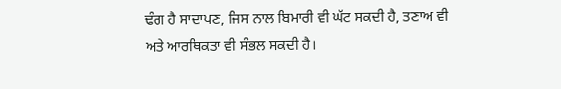ਢੰਗ ਹੈ ਸਾਦਾਪਣ, ਜਿਸ ਨਾਲ ਬਿਮਾਰੀ ਵੀ ਘੱਟ ਸਕਦੀ ਹੈ, ਤਣਾਅ ਵੀ ਅਤੇ ਆਰਥਿਕਤਾ ਵੀ ਸੰਭਲ ਸਕਦੀ ਹੈ।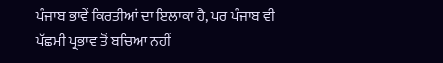ਪੰਜਾਬ ਭਾਵੇਂ ਕਿਰਤੀਆਂ ਦਾ ਇਲਾਕਾ ਹੈ, ਪਰ ਪੰਜਾਬ ਵੀ ਪੱਛਮੀ ਪ੍ਰਭਾਵ ਤੋਂ ਬਚਿਆ ਨਹੀਂ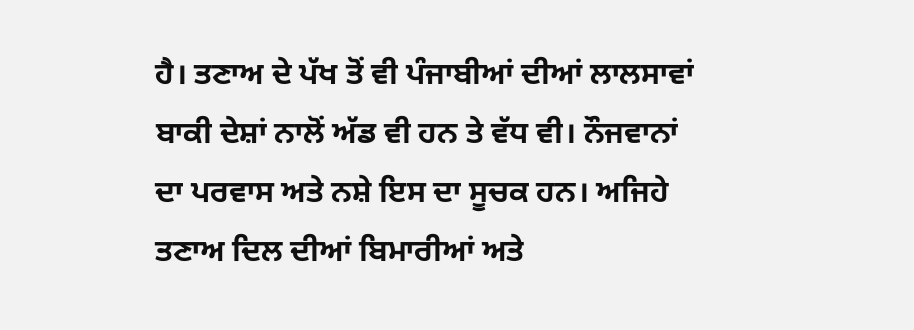ਹੈ। ਤਣਾਅ ਦੇ ਪੱਖ ਤੋਂ ਵੀ ਪੰਜਾਬੀਆਂ ਦੀਆਂ ਲਾਲਸਾਵਾਂ ਬਾਕੀ ਦੇਸ਼ਾਂ ਨਾਲੋਂ ਅੱਡ ਵੀ ਹਨ ਤੇ ਵੱਧ ਵੀ। ਨੌਜਵਾਨਾਂ ਦਾ ਪਰਵਾਸ ਅਤੇ ਨਸ਼ੇ ਇਸ ਦਾ ਸੂਚਕ ਹਨ। ਅਜਿਹੇ ਤਣਾਅ ਦਿਲ ਦੀਆਂ ਬਿਮਾਰੀਆਂ ਅਤੇ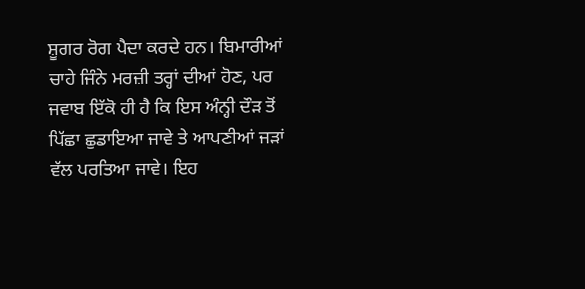ਸ਼ੂਗਰ ਰੋਗ ਪੈਦਾ ਕਰਦੇ ਹਨ। ਬਿਮਾਰੀਆਂ ਚਾਹੇ ਜਿੰਨੇ ਮਰਜ਼ੀ ਤਰ੍ਹਾਂ ਦੀਆਂ ਹੋਣ, ਪਰ ਜਵਾਬ ਇੱਕੋ ਹੀ ਹੈ ਕਿ ਇਸ ਅੰਨ੍ਹੀ ਦੌੜ ਤੋਂ ਪਿੱਛਾ ਛੁਡਾਇਆ ਜਾਵੇ ਤੇ ਆਪਣੀਆਂ ਜੜਾਂ ਵੱਲ ਪਰਤਿਆ ਜਾਵੇ। ਇਹ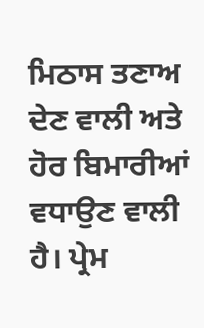ਮਿਠਾਸ ਤਣਾਅ ਦੇਣ ਵਾਲੀ ਅਤੇ ਹੋਰ ਬਿਮਾਰੀਆਂ ਵਧਾਉਣ ਵਾਲੀ ਹੈ। ਪ੍ਰੇਮ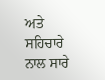ਅਤੇ ਸਹਿਚਾਰੇ ਨਾਲ ਸਾਰੇ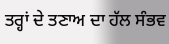ਤਰ੍ਹਾਂ ਦੇ ਤਣਾਅ ਦਾ ਹੱਲ ਸੰਭਵ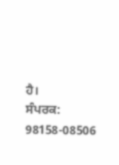ਹੈ।
ਸੰਪਰਕ: 98158-08506